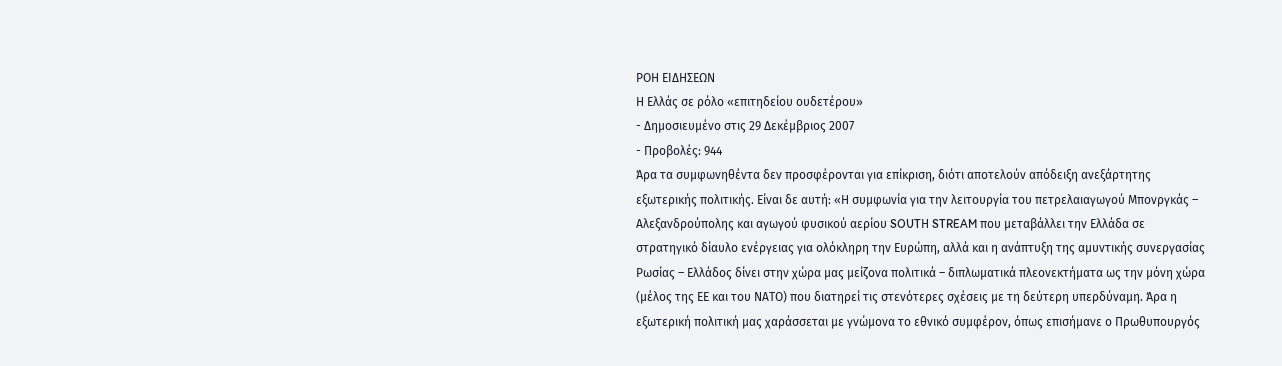ΡΟΗ ΕΙΔΗΣΕΩΝ
Η Ελλάς σε ρόλο «επιτηδείου ουδετέρου»
- Δημοσιευμένο στις 29 Δεκέμβριος 2007
- Προβολές: 944
Άρα τα συμφωνηθέντα δεν προσφέρονται για επίκριση, διότι αποτελούν απόδειξη ανεξάρτητης εξωτερικής πολιτικής. Είναι δε αυτή: «Η συμφωνία για την λειτουργία του πετρελαιαγωγού Μπονργκάς – Αλεξανδρούπολης και αγωγού φυσικού αερίου SOUTΗ STREAM που μεταβάλλει την Ελλάδα σε στρατηγικό δίαυλο ενέργειας για ολόκληρη την Ευρώπη, αλλά και η ανάπτυξη της αμυντικής συνεργασίας Ρωσίας – Ελλάδος δίνει στην χώρα μας μείζονα πολιτικά – διπλωματικά πλεονεκτήματα ως την μόνη χώρα (μέλος της ΕΕ και του ΝΑΤΟ) που διατηρεί τις στενότερες σχέσεις με τη δεύτερη υπερδύναμη. Άρα η εξωτερική πολιτική μας χαράσσεται με γνώμονα το εθνικό συμφέρον, όπως επισήμανε ο Πρωθυπουργός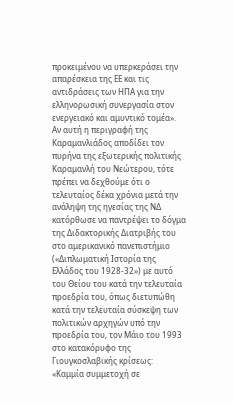προκειμένου να υπερκεράσει την απαρέσκεια της ΕΕ και τις αντιδράσεις των ΗΠΑ για την ελληνορωσική συνεργασία στον ενεργειακό και αμυντικό τομέα».
Αν αυτή η περιγραφή της Καραμανλιάδος αποδίδει τον πυρήνα της εξωτερικής πολιτικής Καραμανλή του Νεώτερου, τότε πρέπει να δεχθούμε ότι ο τελευταίος δέκα χρόνια μετά την ανάληψη της ηγεσίας της ΝΔ κατόρθωσε να παντρέψει το δόγμα της Διδακτορικής Διατριβής του στο αμερικανικό πανεπιστήμιο («Διπλωματική Ιστορία της Ελλάδος του 1928-32») με αυτό του Θείου του κατά την τελευταία προεδρία του, όπως διετυπώθη κατά την τελευταία σύσκεψη των πολιτικών αρχηγών υπό την προεδρία του, τον Μάιο του 1993 στο κατακόρυφο της Γιουγκοσλαβικής κρίσεως: «Καμμία συμμετοχή σε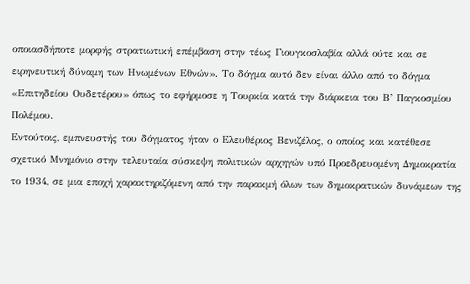οποιασδήποτε μορφής στρατιωτική επέμβαση στην τέως Γιουγκοσλαβία αλλά ούτε και σε ειρηνευτική δύναμη των Ηνωμένων Εθνών». Το δόγμα αυτό δεν είναι άλλο από το δόγμα «Επιτηδείου Ουδετέρου» όπως το εφήρμοσε η Τουρκία κατά την διάρκεια του Β’ Παγκοσμίου Πολέμου.
Εντούτοις, εμπνευστής του δόγματος ήταν ο Ελευθέριος Βενιζέλος, ο οποίος και κατέθεσε σχετικό Μνημόνιο στην τελευταία σύσκεψη πολιτικών αρχηγών υπό Προεδρευομένη Δημοκρατία το 1934, σε μια εποχή χαρακτηριζόμενη από την παρακμή όλων των δημοκρατικών δυνάμεων της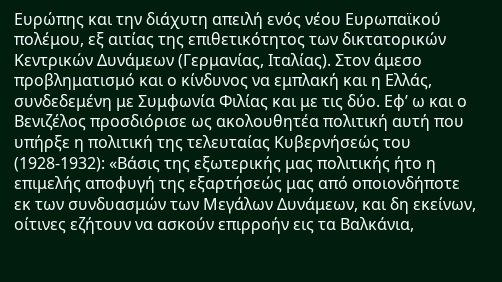Ευρώπης και την διάχυτη απειλή ενός νέου Ευρωπαϊκού πολέμου, εξ αιτίας της επιθετικότητος των δικτατορικών Κεντρικών Δυνάμεων (Γερμανίας, Ιταλίας). Στον άμεσο προβληματισμό και ο κίνδυνος να εμπλακή και η Ελλάς, συνδεδεμένη με Συμφωνία Φιλίας και με τις δύο. Εφ’ ω και ο Βενιζέλος προσδιόρισε ως ακολουθητέα πολιτική αυτή που υπήρξε η πολιτική της τελευταίας Κυβερνήσεώς του (1928-1932): «Βάσις της εξωτερικής μας πολιτικής ήτο η επιμελής αποφυγή της εξαρτήσεώς μας από οποιονδήποτε εκ των συνδυασμών των Μεγάλων Δυνάμεων, και δη εκείνων, οίτινες εζήτουν να ασκούν επιρροήν εις τα Βαλκάνια,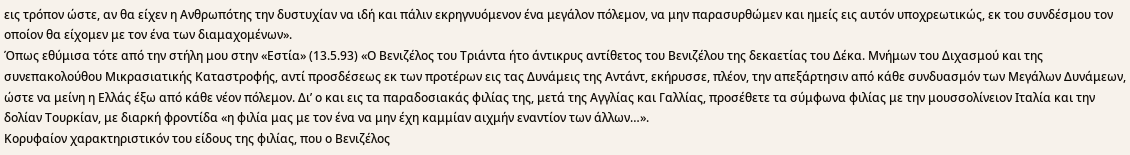εις τρόπον ώστε, αν θα είχεν η Ανθρωπότης την δυστυχίαν να ιδή και πάλιν εκρηγνυόμενον ένα μεγάλον πόλεμον, να μην παρασυρθώμεν και ημείς εις αυτόν υποχρεωτικώς, εκ του συνδέσμου τον οποίον θα είχομεν με τον ένα των διαμαχομένων».
Όπως εθύμισα τότε από την στήλη μου στην «Εστία» (13.5.93) «Ο Βενιζέλος του Τριάντα ήτο άντικρυς αντίθετος του Βενιζέλου της δεκαετίας του Δέκα. Μνήμων του Διχασμού και της συνεπακολούθου Μικρασιατικής Καταστροφής, αντί προσδέσεως εκ των προτέρων εις τας Δυνάμεις της Αντάντ, εκήρυσσε, πλέον, την απεξάρτησιν από κάθε συνδυασμόν των Μεγάλων Δυνάμεων, ώστε να μείνη η Ελλάς έξω από κάθε νέον πόλεμον. Δι’ ο και εις τα παραδοσιακάς φιλίας της, μετά της Αγγλίας και Γαλλίας, προσέθετε τα σύμφωνα φιλίας με την μουσσολίνειον Ιταλία και την δολίαν Τουρκίαν, με διαρκή φροντίδα «η φιλία μας με τον ένα να μην έχη καμμίαν αιχμήν εναντίον των άλλων…».
Κορυφαίον χαρακτηριστικόν του είδους της φιλίας, που ο Βενιζέλος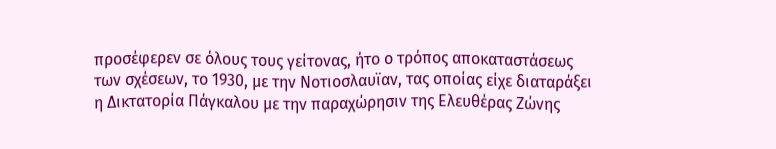προσέφερεν σε όλους τους γείτονας, ήτο ο τρόπος αποκαταστάσεως των σχέσεων, το 1930, με την Νοτιοσλαυϊαν, τας οποίας είχε διαταράξει η Δικτατορία Πάγκαλου με την παραχώρησιν της Ελευθέρας Ζώνης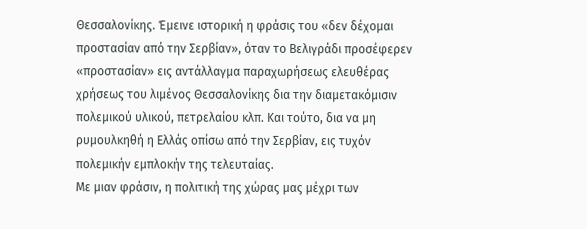Θεσσαλονίκης. Έμεινε ιστορική η φράσις του «δεν δέχομαι προστασίαν από την Σερβίαν», όταν το Βελιγράδι προσέφερεν «προστασίαν» εις αντάλλαγμα παραχωρήσεως ελευθέρας χρήσεως του λιμένος Θεσσαλονίκης δια την διαμετακόμισιν πολεμικού υλικού, πετρελαίου κλπ. Και τούτο, δια να μη ρυμουλκηθή η Ελλάς οπίσω από την Σερβίαν, εις τυχόν πολεμικήν εμπλοκήν της τελευταίας.
Με μιαν φράσιν, η πολιτική της χώρας μας μέχρι των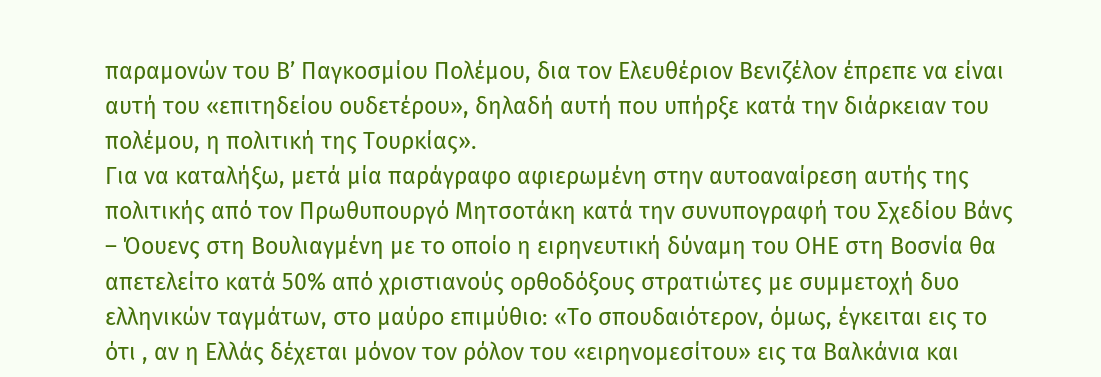παραμονών του Β’ Παγκοσμίου Πολέμου, δια τον Ελευθέριον Βενιζέλον έπρεπε να είναι αυτή του «επιτηδείου ουδετέρου», δηλαδή αυτή που υπήρξε κατά την διάρκειαν του πολέμου, η πολιτική της Τουρκίας».
Για να καταλήξω, μετά μία παράγραφο αφιερωμένη στην αυτοαναίρεση αυτής της πολιτικής από τον Πρωθυπουργό Μητσοτάκη κατά την συνυπογραφή του Σχεδίου Βάνς – Όουενς στη Βουλιαγμένη με το οποίο η ειρηνευτική δύναμη του ΟΗΕ στη Βοσνία θα απετελείτο κατά 50% από χριστιανούς ορθοδόξους στρατιώτες με συμμετοχή δυο ελληνικών ταγμάτων, στο μαύρο επιμύθιο: «Το σπουδαιότερον, όμως, έγκειται εις το ότι , αν η Ελλάς δέχεται μόνον τον ρόλον του «ειρηνομεσίτου» εις τα Βαλκάνια και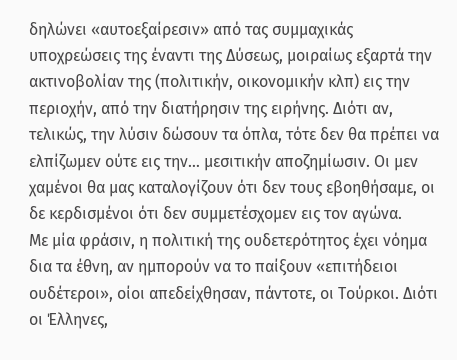δηλώνει «αυτοεξαίρεσιν» από τας συμμαχικάς υποχρεώσεις της έναντι της Δύσεως, μοιραίως εξαρτά την ακτινοβολίαν της (πολιτικήν, οικονομικήν κλπ) εις την περιοχήν, από την διατήρησιν της ειρήνης. Διότι αν, τελικώς, την λύσιν δώσουν τα όπλα, τότε δεν θα πρέπει να ελπίζωμεν ούτε εις την… μεσιτικήν αποζημίωσιν. Οι μεν χαμένοι θα μας καταλογίζουν ότι δεν τους εβοηθήσαμε, οι δε κερδισμένοι ότι δεν συμμετέσχομεν εις τον αγώνα.
Με μία φράσιν, η πολιτική της ουδετερότητος έχει νόημα δια τα έθνη, αν ημπορούν να το παίξουν «επιτήδειοι ουδέτεροι», οίοι απεδείχθησαν, πάντοτε, οι Τούρκοι. Διότι οι Έλληνες,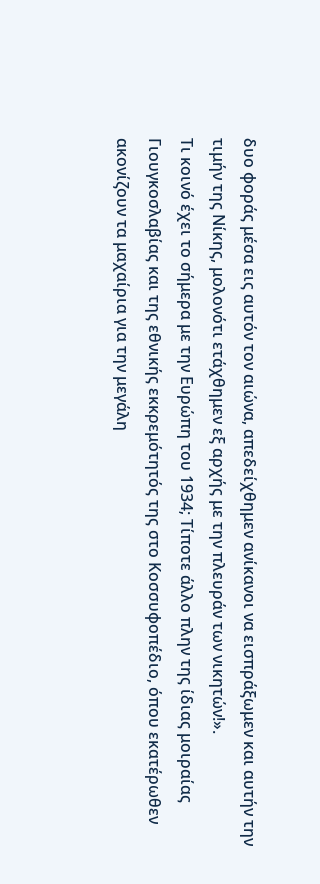δυο φοράς μέσα εις αυτόν τον αιώνα, απεδείχθημεν ανίκανοι να εισπράξωμεν και αυτήν την τιμήν της Νίκης, μολονότι ετάχθημεν εξ αρχής με την πλευράν των νικητών!».
Τι κοινό έχει το σήμερα με την Ευρώπη του 1934; Τίποτε άλλο πλην της ίδιας μοιραίας Γιουγκοσλαβίας και της εθνικής εκκρεμότητός της στο Κοσσυφοπέδιο, όπου εκατέρωθεν ακονίζουν τα μαχαίρια για την μεγάλη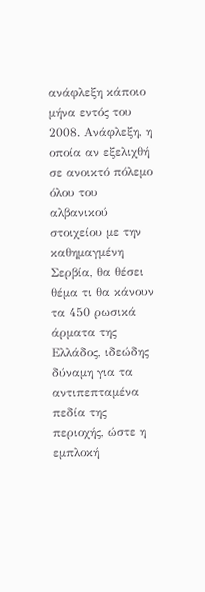ανάφλεξη κάποιο μήνα εντός του 2008. Ανάφλεξη, η οποία αν εξελιχθή σε ανοικτό πόλεμο όλου του αλβανικού στοιχείου με την καθημαγμένη Σερβία, θα θέσει θέμα τι θα κάνουν τα 450 ρωσικά άρματα της Ελλάδος, ιδεώδης δύναμη για τα αντιπεπταμένα πεδία της περιοχής, ώστε η εμπλοκή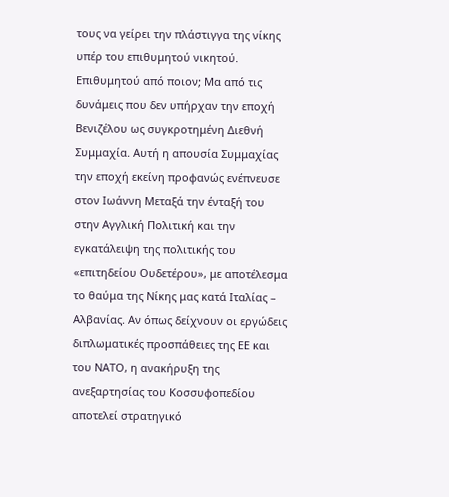τους να γείρει την πλάστιγγα της νίκης υπέρ του επιθυμητού νικητού. Επιθυμητού από ποιον; Μα από τις δυνάμεις που δεν υπήρχαν την εποχή Βενιζέλου ως συγκροτημένη Διεθνή Συμμαχία. Αυτή η απουσία Συμμαχίας την εποχή εκείνη προφανώς ενέπνευσε στον Ιωάννη Μεταξά την ένταξή του στην Αγγλική Πολιτική και την εγκατάλειψη της πολιτικής του «επιτηδείου Ουδετέρου», με αποτέλεσμα το θαύμα της Νίκης μας κατά Ιταλίας – Αλβανίας. Αν όπως δείχνουν οι εργώδεις διπλωματικές προσπάθειες της ΕΕ και του ΝΑΤΟ, η ανακήρυξη της ανεξαρτησίας του Κοσσυφοπεδίου αποτελεί στρατηγικό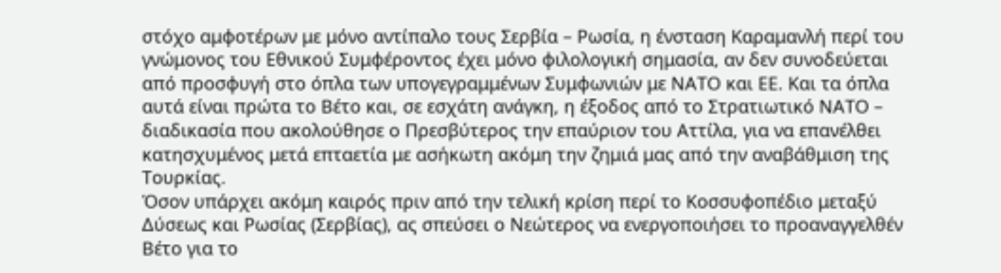στόχο αμφοτέρων με μόνο αντίπαλο τους Σερβία – Ρωσία, η ένσταση Καραμανλή περί του γνώμονος του Εθνικού Συμφέροντος έχει μόνο φιλολογική σημασία, αν δεν συνοδεύεται από προσφυγή στο όπλα των υπογεγραμμένων Συμφωνιών με ΝΑΤΟ και ΕΕ. Και τα όπλα αυτά είναι πρώτα το Βέτο και, σε εσχάτη ανάγκη, η έξοδος από το Στρατιωτικό ΝΑΤΟ – διαδικασία που ακολούθησε ο Πρεσβύτερος την επαύριον του Αττίλα, για να επανέλθει κατησχυμένος μετά επταετία με ασήκωτη ακόμη την ζημιά μας από την αναβάθμιση της Τουρκίας.
Όσον υπάρχει ακόμη καιρός πριν από την τελική κρίση περί το Κοσσυφοπέδιο μεταξύ Δύσεως και Ρωσίας (Σερβίας), ας σπεύσει ο Νεώτερος να ενεργοποιήσει το προαναγγελθέν Βέτο για το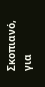Σκοπιανό, για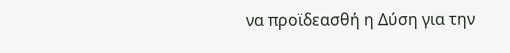να προϊδεασθή η Δύση για την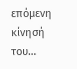επόμενη κίνησή του…